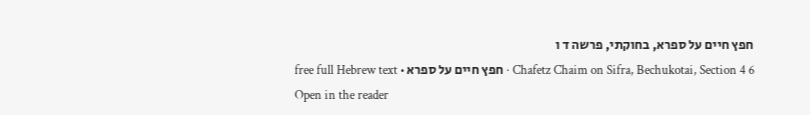חפץ חיים על ספרא, בחוקתי, פרשה ד ו
Chafetz Chaim on Sifra, Bechukotai, Section 4 6 · חפץ חיים על ספרא · free full Hebrew text
Open in the reader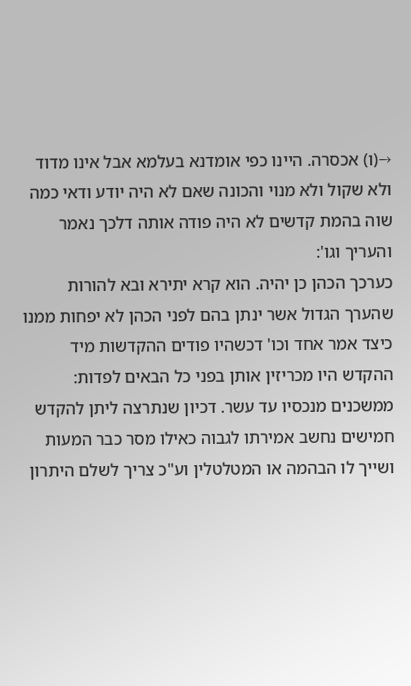→(ו) אכסרה. היינו כפי אומדנא בעלמא אבל אינו מדוד ולא שקול ולא מנוי והכונה שאם לא היה יודע ודאי כמה שוה בהמת קדשים לא היה פודה אותה דלכך נאמר והעריך וגו':
כערכך הכהן כן יהיה. הוא קרא יתירא ובא להורות שהערך הגדול אשר ינתן בהם לפני הכהן לא יפחות ממנו כיצד אמר אחד וכו' דכשהיו פודים ההקדשות מיד ההקדש היו מכריזין אותן בפני כל הבאים לפדות:
ממשכנים מנכסיו עד עשר. דכיון שנתרצה ליתן להקדש חמישים נחשב אמירתו לגבוה כאילו מסר כבר המעות ושייך לו הבהמה או המטלטלין וע"כ צריך לשלם היתרון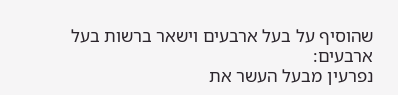שהוסיף על בעל ארבעים וישאר ברשות בעל ארבעים:
נפרעין מבעל העשר את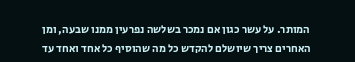המותר. על עשר כגון אם נמכר בשלשה נפרעין ממנו שבעה, ומן האחרים צריך שיושלם להקדש כל מה שהוסיף כל אחד ואחד עד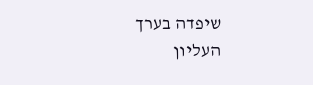שיפדה בערך העליון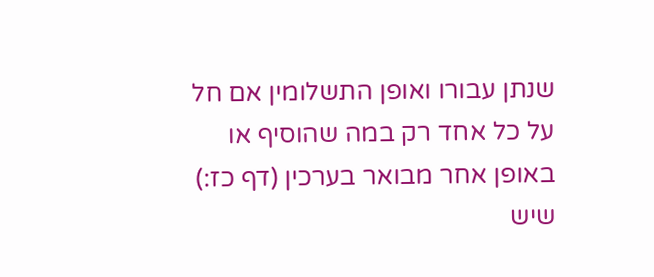שנתן עבורו ואופן התשלומין אם חל על כל אחד רק במה שהוסיף או באופן אחר מבואר בערכין (דף כז:) שיש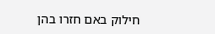חילוק באם חזרו בהן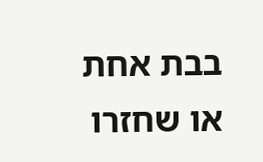בבת אחת או שחזרו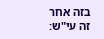בזה אחר זה עי"ש: